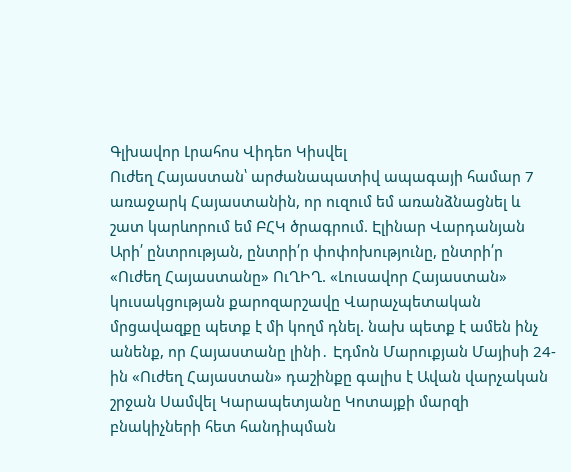Գլխավոր Լրահոս Վիդեո Կիսվել
Ուժեղ Հայաստան՝ արժանապատիվ ապագայի համար 7 առաջարկ Հայաստանին, որ ուզում եմ առանձնացնել և շատ կարևորում եմ ԲՀԿ ծրագրում. Էլինար Վարդանյան Արի՛ ընտրության, ընտրի՛ր փոփոխությունը, ընտրի՛ր «Ուժեղ Հայաստանը» ՈւՂԻՂ. «Լուսավոր Հայաստան» կուսակցության քարոզարշավը Վարաչպետական մրցավազքը պետք է մի կողմ դնել. նախ պետք է ամեն ինչ անենք, որ Հայաստանը լինի․ Էդմոն Մարուքյան Մայիսի 24-ին «Ուժեղ Հայաստան» դաշինքը գալիս է Ավան վարչական շրջան Սամվել Կարապետյանը Կոտայքի մարզի բնակիչների հետ հանդիպման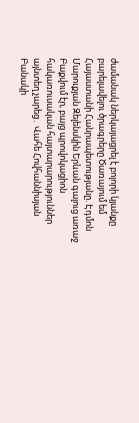ժամանակ ներկայացրել է բոլորի կյանքը բարելավելու ծրագրերը Ծառայում եմ Հայաստանի Հանրապետությանը. Էդմոն Մարուքյան Զելենսկին Երևան գալուց առաջ Բաքվում էր, բայց պրովոկացիոն հակառուսական հայտարարություններ այնտեղ չարեց․ Վահե Հովհաննիսյան Բանակի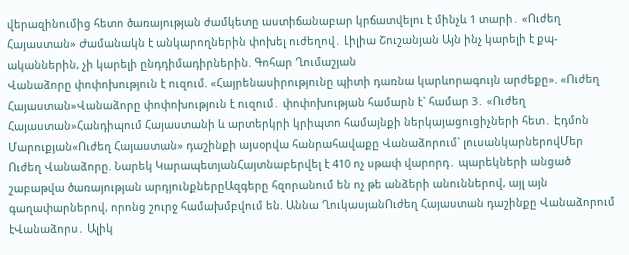վերազինումից հետո ծառայության ժամկետը աստիճանաբար կրճատվելու է մինչև 1 տարի․ «Ուժեղ Հայաստան» Ժամանակն է անկարողներին փոխել ուժեղով․ Լիլիա Շուշանյան Այն ինչ կարելի է քպ-ականներին, չի կարելի ընդդիմադիրներին. Գոհար Ղումաշյան
Վանաձորը փոփոխություն է ուզում. «Հայրենասիրությունը պիտի դառնա կարևորագույն արժեքը». «Ուժեղ Հայաստան»Վանաձորը փոփոխություն է ուզում․ փոփոխության համարն է` համար 3․ «Ուժեղ Հայաստան»Հանդիպում Հայաստանի և արտերկրի կրիպտո համայնքի ներկայացուցիչների հետ․ Էդմոն Մարուքյան«Ուժեղ Հայաստան» դաշինքի այսօրվա հանրահավաքը Վանաձորում` լուսանկարներովՄեր Ուժեղ Վանաձորը. Նարեկ ԿարապետյանՀայտնաբերվել է 410 ոչ սթափ վարորդ․ պարեկների անցած շաբաթվա ծառայության արդյունքներըԱզգերը հզորանում են ոչ թե անձերի անուններով, այլ այն գաղափարներով, որոնց շուրջ համախմբվում են. Աննա ՂուկասյանՈւժեղ Հայաստան դաշինքը Վանաձորում էՎանաձորս․ Ալիկ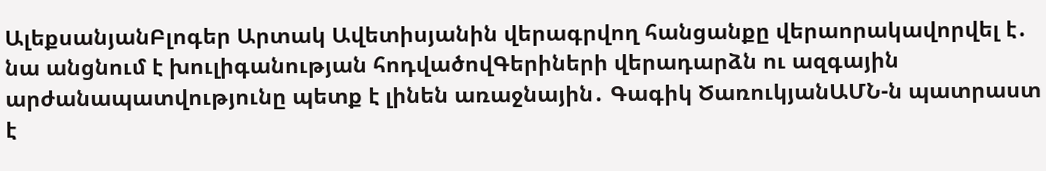ԱլեքսանյանԲլոգեր Արտակ Ավետիսյանին վերագրվող հանցանքը վերաորակավորվել է․ նա անցնում է խուլիգանության հոդվածովԳերիների վերադարձն ու ազգային արժանապատվությունը պետք է լինեն առաջնային․ Գագիկ ԾառուկյանԱՄՆ-ն պատրաստ է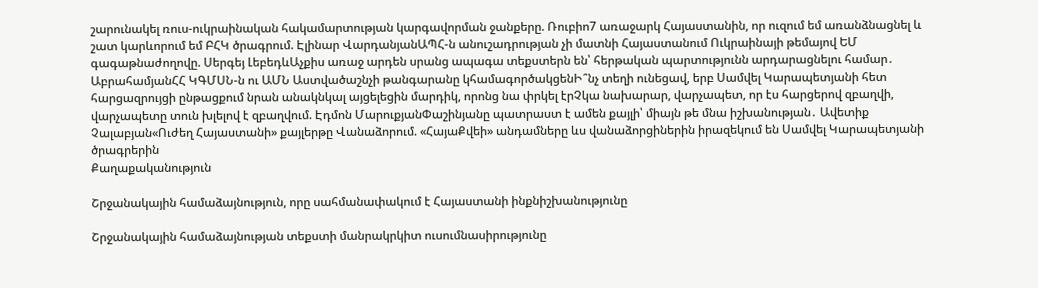շարունակել ռուս-ուկրաինական հակամարտության կարգավորման ջանքերը. Ռուբիո7 առաջարկ Հայաստանին, որ ուզում եմ առանձնացնել և շատ կարևորում եմ ԲՀԿ ծրագրում. Էլինար ՎարդանյանԱՊՀ-ն անուշադրության չի մատնի Հայաստանում Ուկրաինայի թեմայով ԵՄ գագաթնաժողովը. Սերգեյ ԼեբեդևԱչքիս առաջ արդեն սրանց ապագա տեքստերն են՝ հերթական պարտությունն արդարացնելու համար․ ԱբրահամյանՀՀ ԿԳՄՍՆ-ն ու ԱՄՆ Աստվածաշնչի թանգարանը կհամագործակցենԻ՞նչ տեղի ունեցավ, երբ Սամվել Կարապետյանի հետ հարցազրույցի ընթացքում նրան անակնկալ այցելեցին մարդիկ, որոնց նա փրկել էրՉկա նախարար, վարչապետ, որ էս հարցերով զբաղվի, վարչապետը տուն խլելով է զբաղվում. Էդմոն ՄարուքյանՓաշինյանը պատրաստ է ամեն քայլի՝ միայն թե մնա իշխանության․ Ավետիք Չալաբյան«Ուժեղ Հայաստանի» քայլերթը Վանաձորում. «ՀայաՔվեի» անդամները ևս վանաձորցիներին իրազեկում են Սամվել Կարապետյանի ծրագրերին
Քաղաքականություն

Շրջանակային համաձայնություն, որը սահմանափակում է Հայաստանի ինքնիշխանությունը

Շրջանակային համաձայնության տեքստի մանրակրկիտ ուսումնասիրությունը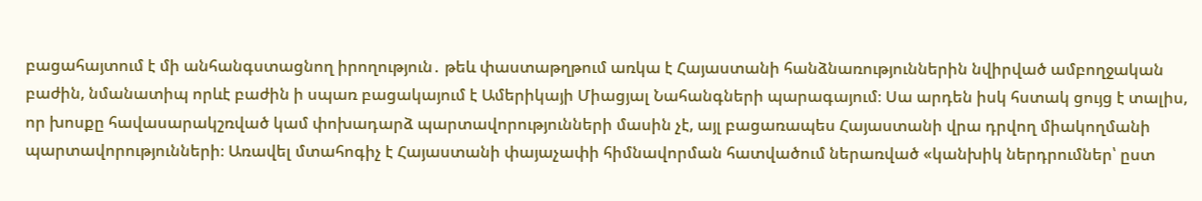բացահայտում է մի անհանգստացնող իրողություն․ թեև փաստաթղթում առկա է Հայաստանի հանձնառություններին նվիրված ամբողջական բաժին, նմանատիպ որևէ բաժին ի սպառ բացակայում է Ամերիկայի Միացյալ Նահանգների պարագայում։ Սա արդեն իսկ հստակ ցույց է տալիս, որ խոսքը հավասարակշռված կամ փոխադարձ պարտավորությունների մասին չէ, այլ բացառապես Հայաստանի վրա դրվող միակողմանի պարտավորությունների։ Առավել մտահոգիչ է Հայաստանի փայաչափի հիմնավորման հատվածում ներառված «կանխիկ ներդրումներ՝ ըստ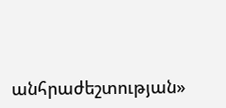անհրաժեշտության»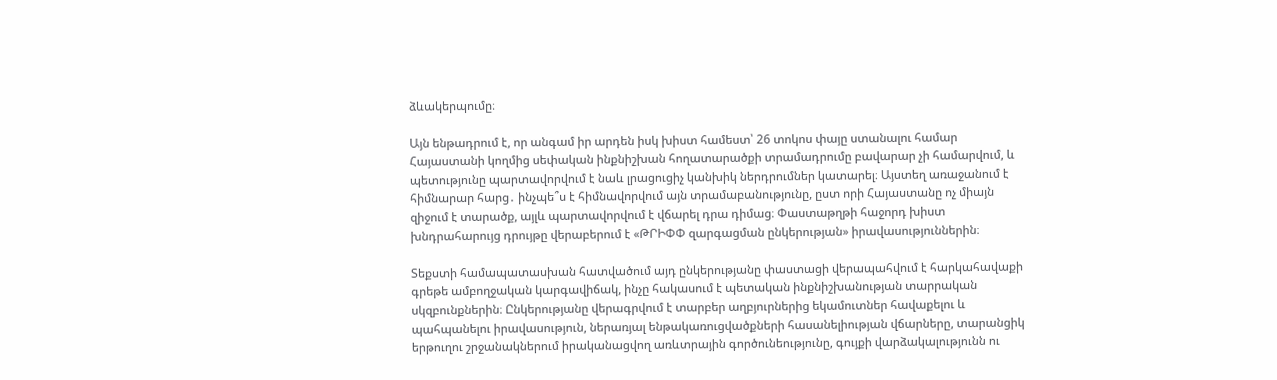ձևակերպումը։

Այն ենթադրում է, որ անգամ իր արդեն իսկ խիստ համեստ՝ 26 տոկոս փայը ստանալու համար Հայաստանի կողմից սեփական ինքնիշխան հողատարածքի տրամադրումը բավարար չի համարվում, և պետությունը պարտավորվում է նաև լրացուցիչ կանխիկ ներդրումներ կատարել։ Այստեղ առաջանում է հիմնարար հարց․ ինչպե՞ս է հիմնավորվում այն տրամաբանությունը, ըստ որի Հայաստանը ոչ միայն զիջում է տարածք, այլև պարտավորվում է վճարել դրա դիմաց։ Փաստաթղթի հաջորդ խիստ խնդրահարույց դրույթը վերաբերում է «ԹՐԻՓՓ զարգացման ընկերության» իրավասություններին։

Տեքստի համապատասխան հատվածում այդ ընկերությանը փաստացի վերապահվում է հարկահավաքի գրեթե ամբողջական կարգավիճակ, ինչը հակասում է պետական ինքնիշխանության տարրական սկզբունքներին։ Ընկերությանը վերագրվում է տարբեր աղբյուրներից եկամուտներ հավաքելու և պահպանելու իրավասություն, ներառյալ ենթակառուցվածքների հասանելիության վճարները, տարանցիկ երթուղու շրջանակներում իրականացվող առևտրային գործունեությունը, գույքի վարձակալությունն ու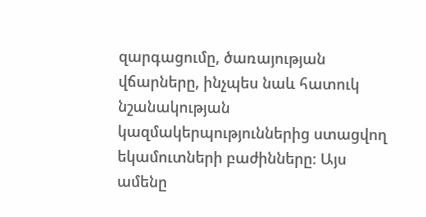զարգացումը, ծառայության վճարները, ինչպես նաև հատուկ նշանակության կազմակերպություններից ստացվող եկամուտների բաժինները։ Այս ամենը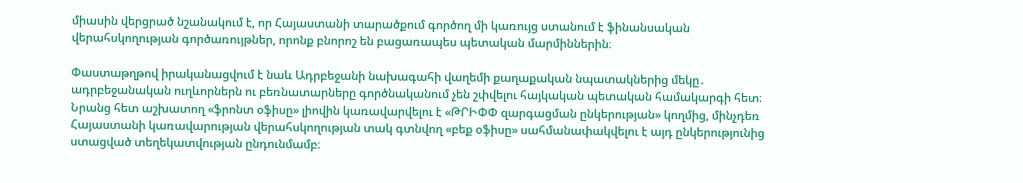միասին վերցրած նշանակում է, որ Հայաստանի տարածքում գործող մի կառույց ստանում է ֆինանսական վերահսկողության գործառույթներ, որոնք բնորոշ են բացառապես պետական մարմիններին։

Փաստաթղթով իրականացվում է նաև Ադրբեջանի նախագահի վաղեմի քաղաքական նպատակներից մեկը․ ադրբեջանական ուղևորներն ու բեռնատարները գործնականում չեն շփվելու հայկական պետական համակարգի հետ։ Նրանց հետ աշխատող «ֆրոնտ օֆիսը» լիովին կառավարվելու է «ԹՐԻՓՓ զարգացման ընկերության» կողմից, մինչդեռ Հայաստանի կառավարության վերահսկողության տակ գտնվող «բեք օֆիսը» սահմանափակվելու է այդ ընկերությունից ստացված տեղեկատվության ընդունմամբ։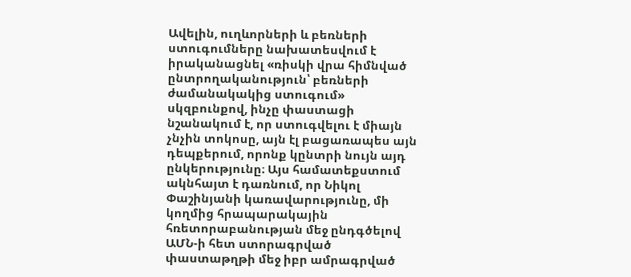Ավելին, ուղևորների և բեռների ստուգումները նախատեսվում է իրականացնել «ռիսկի վրա հիմնված ընտրողականություն՝ բեռների ժամանակակից ստուգում» սկզբունքով, ինչը փաստացի նշանակում է, որ ստուգվելու է միայն չնչին տոկոսը, այն էլ բացառապես այն դեպքերում, որոնք կընտրի նույն այդ ընկերությունը։ Այս համատեքստում ակնհայտ է դառնում, որ Նիկոլ Փաշինյանի կառավարությունը, մի կողմից հրապարակային հռետորաբանության մեջ ընդգծելով ԱՄՆ-ի հետ ստորագրված փաստաթղթի մեջ իբր ամրագրված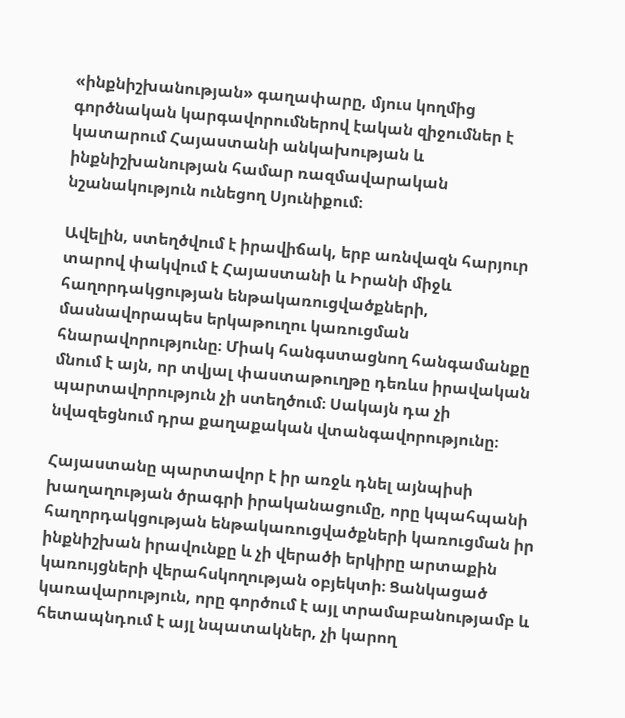«ինքնիշխանության» գաղափարը, մյուս կողմից գործնական կարգավորումներով էական զիջումներ է կատարում Հայաստանի անկախության և ինքնիշխանության համար ռազմավարական նշանակություն ունեցող Սյունիքում։

Ավելին, ստեղծվում է իրավիճակ, երբ առնվազն հարյուր տարով փակվում է Հայաստանի և Իրանի միջև հաղորդակցության ենթակառուցվածքների, մասնավորապես երկաթուղու կառուցման հնարավորությունը։ Միակ հանգստացնող հանգամանքը մնում է այն, որ տվյալ փաստաթուղթը դեռևս իրավական պարտավորություն չի ստեղծում։ Սակայն դա չի նվազեցնում դրա քաղաքական վտանգավորությունը։

Հայաստանը պարտավոր է իր առջև դնել այնպիսի խաղաղության ծրագրի իրականացումը, որը կպահպանի հաղորդակցության ենթակառուցվածքների կառուցման իր ինքնիշխան իրավունքը և չի վերածի երկիրը արտաքին կառույցների վերահսկողության օբյեկտի։ Ցանկացած կառավարություն, որը գործում է այլ տրամաբանությամբ և հետապնդում է այլ նպատակներ, չի կարող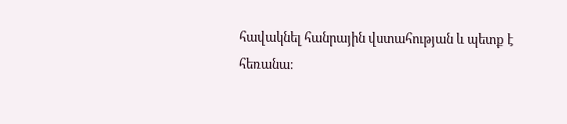հավակնել հանրային վստահության և պետք է հեռանա։